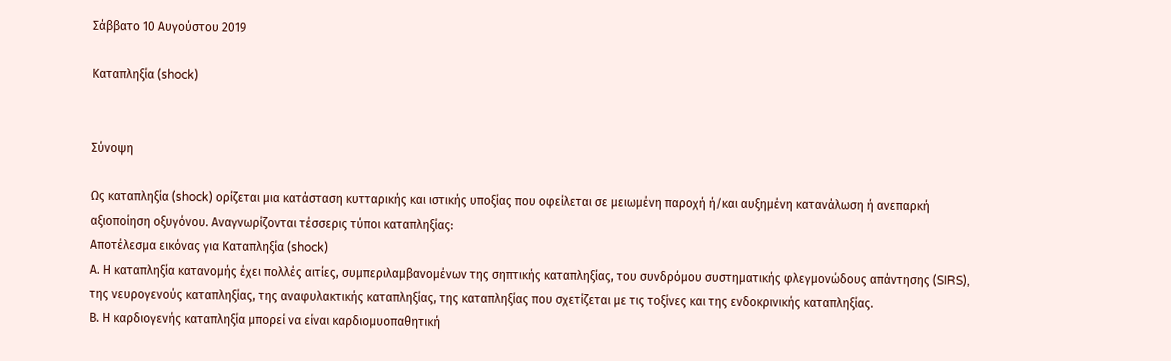Σάββατο 10 Αυγούστου 2019

Καταπληξία (shock)


Σύνοψη

Ως καταπληξία (shock) ορίζεται μια κατάσταση κυτταρικής και ιστικής υποξίας που οφείλεται σε μειωμένη παροχή ή/και αυξημένη κατανάλωση ή ανεπαρκή αξιοποίηση οξυγόνου. Αναγνωρίζονται τέσσερις τύποι καταπληξίας:
Αποτέλεσμα εικόνας για Καταπληξία (shock)
Α. Η καταπληξία κατανομής έχει πολλές αιτίες, συμπεριλαμβανομένων της σηπτικής καταπληξίας, του συνδρόμου συστηματικής φλεγμονώδους απάντησης (SIRS), της νευρογενούς καταπληξίας, της αναφυλακτικής καταπληξίας, της καταπληξίας που σχετίζεται με τις τοξίνες και της ενδοκρινικής καταπληξίας.
Β. Η καρδιογενής καταπληξία μπορεί να είναι καρδιομυοπαθητική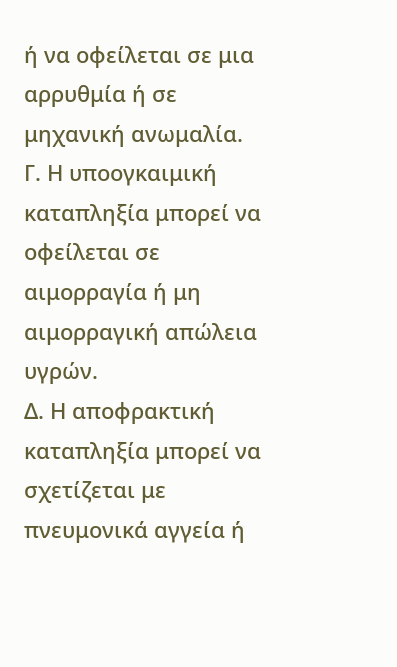ή να οφείλεται σε μια αρρυθμία ή σε μηχανική ανωμαλία.
Γ. Η υποογκαιμική καταπληξία μπορεί να οφείλεται σε αιμορραγία ή μη αιμορραγική απώλεια υγρών.
Δ. Η αποφρακτική καταπληξία μπορεί να σχετίζεται με πνευμονικά αγγεία ή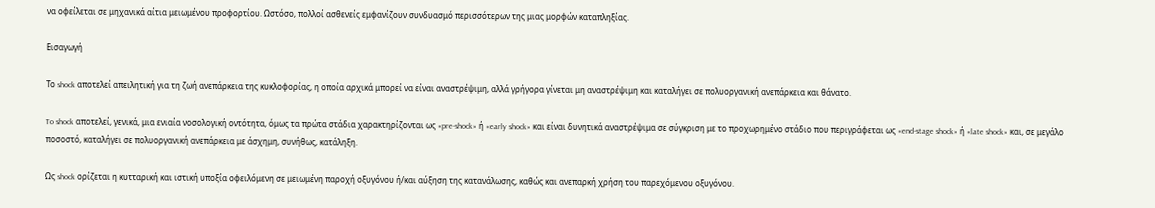να οφείλεται σε μηχανικά αίτια μειωμένου προφορτίου. Ωστόσο, πολλοί ασθενείς εμφανίζουν συνδυασμό περισσότερων της μιας μορφών καταπληξίας.

Εισαγωγή

Το shock αποτελεί απειλητική για τη ζωή ανεπάρκεια της κυκλοφορίας, η οποία αρχικά μπορεί να είναι αναστρέψιμη, αλλά γρήγορα γίνεται μη αναστρέψιμη και καταλήγει σε πολυοργανική ανεπάρκεια και θάνατο.

To shock αποτελεί, γενικά, μια ενιαία νοσολογική οντότητα, όμως τα πρώτα στάδια χαρακτηρίζονται ως «pre-shock» ή «early shock» και είναι δυνητικά αναστρέψιμα σε σύγκριση με το προχωρημένο στάδιο που περιγράφεται ως «end-stage shock» ή «late shock» και, σε μεγάλο ποσοστό, καταλήγει σε πολυοργανική ανεπάρκεια με άσχημη, συνήθως, κατάληξη.

Ως shock ορίζεται η κυτταρική και ιστική υποξία οφειλόμενη σε μειωμένη παροχή οξυγόνου ή/και αύξηση της κατανάλωσης, καθώς και ανεπαρκή χρήση του παρεχόμενου οξυγόνου.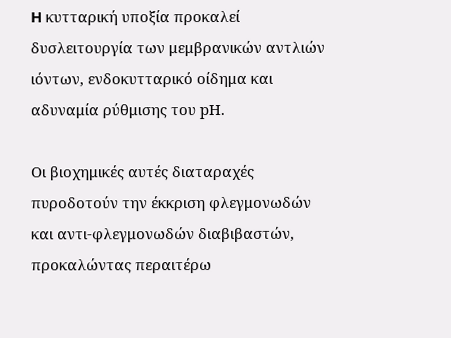H κυτταρική υποξία προκαλεί δυσλειτουργία των μεμβρανικών αντλιών ιόντων, ενδοκυτταρικό οίδημα και αδυναμία ρύθμισης του pΗ.

Οι βιοχημικές αυτές διαταραχές πυροδοτούν την έκκριση φλεγμονωδών και αντι-φλεγμονωδών διαβιβαστών, προκαλώντας περαιτέρω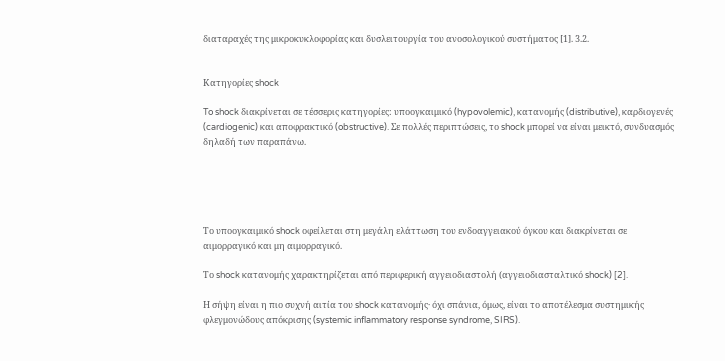διαταραχές της μικροκυκλοφορίας και δυσλειτουργία του ανοσολογικού συστήματος [1]. 3.2.


Κατηγορίες shock

To shock διακρίνεται σε τέσσερις κατηγορίες: υποογκαιμικό (hypovolemic), κατανομής (distributive), καρδιογενές (cardiogenic) και αποφρακτικό (obstructive). Σε πολλές περιπτώσεις, το shock μπορεί να είναι μεικτό, συνδυασμός δηλαδή των παραπάνω.





Το υποογκαιμικό shock οφείλεται στη μεγάλη ελάττωση του ενδοαγγειακού όγκου και διακρίνεται σε αιμορραγικό και μη αιμορραγικό.

Το shock κατανομής χαρακτηρίζεται από περιφερική αγγειοδιαστολή (αγγειοδιασταλτικό shock) [2].

Η σήψη είναι η πιο συχνή αιτία του shock κατανομής· όχι σπάνια, όμως, είναι το αποτέλεσμα συστημικής φλεγμονώδους απόκρισης (systemic inflammatory response syndrome, SIRS).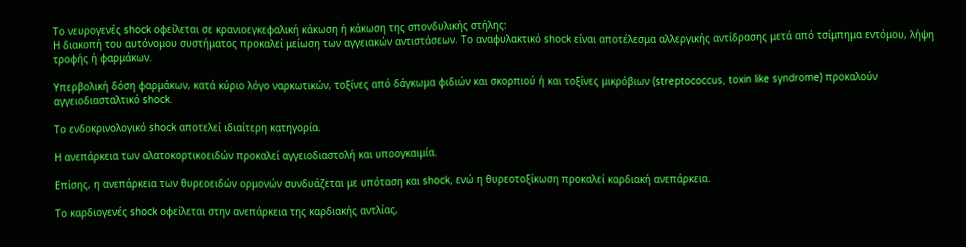Το νευρογενές shock οφείλεται σε κρανιοεγκεφαλική κάκωση ή κάκωση της σπονδυλικής στήλης:
Η διακοπή του αυτόνομου συστήματος προκαλεί μείωση των αγγειακών αντιστάσεων. Το αναφυλακτικό shock είναι αποτέλεσμα αλλεργικής αντίδρασης μετά από τσίμπημα εντόμου, λήψη τροφής ή φαρμάκων.

Υπερβολική δόση φαρμάκων, κατά κύριο λόγο ναρκωτικών, τοξίνες από δάγκωμα φιδιών και σκορπιού ή και τοξίνες μικρόβιων (streptococcus, toxin like syndrome) προκαλούν αγγειοδιασταλτικό shock.

Το ενδοκρινολογικό shock αποτελεί ιδιαίτερη κατηγορία.

Η ανεπάρκεια των αλατοκορτικοειδών προκαλεί αγγειοδιαστολή και υποογκαιμία.

Επίσης, η ανεπάρκεια των θυρεοειδών ορμονών συνδυάζεται με υπόταση και shock, ενώ η θυρεοτοξίκωση προκαλεί καρδιακή ανεπάρκεια.

Το καρδιογενές shock οφείλεται στην ανεπάρκεια της καρδιακής αντλίας,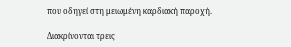που οδηγεί στη μειωμένη καρδιακή παροχή.

Διακρίνονται τρεις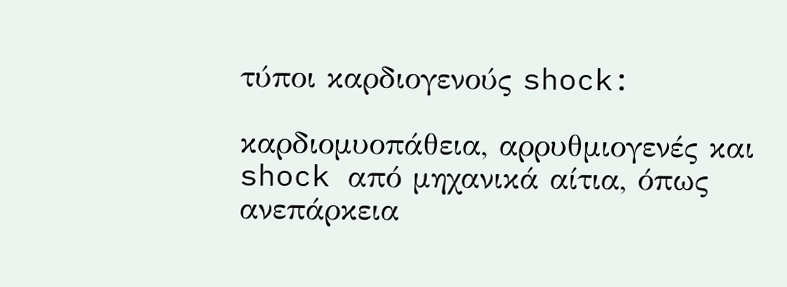τύποι καρδιογενούς shock:

καρδιομυοπάθεια, αρρυθμιογενές και shock από μηχανικά αίτια, όπως ανεπάρκεια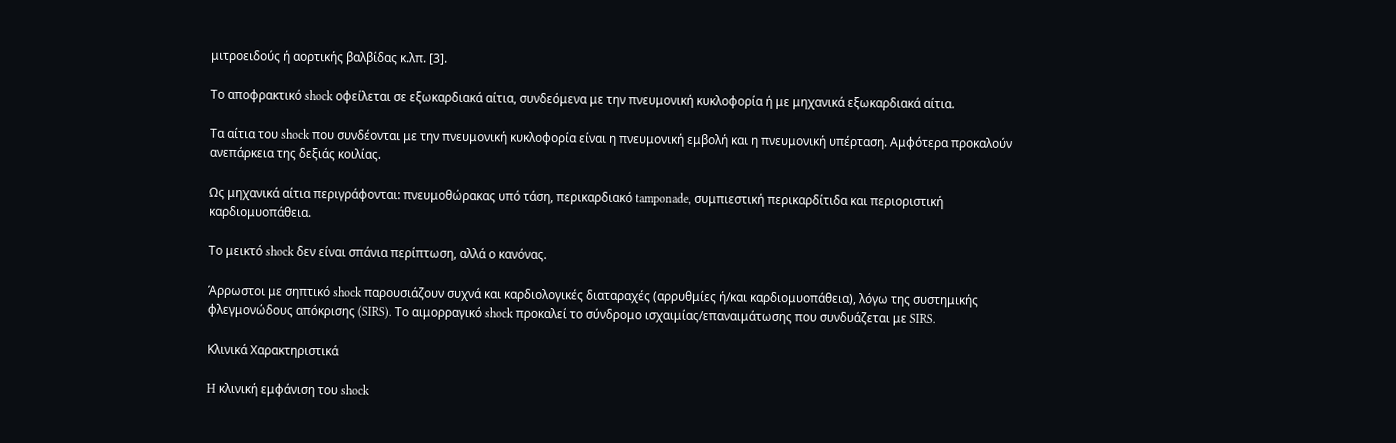μιτροειδούς ή αορτικής βαλβίδας κ.λπ. [3].

Το αποφρακτικό shock οφείλεται σε εξωκαρδιακά αίτια, συνδεόμενα με την πνευμονική κυκλοφορία ή με μηχανικά εξωκαρδιακά αίτια.

Τα αίτια του shock που συνδέονται με την πνευμονική κυκλοφορία είναι η πνευμονική εμβολή και η πνευμονική υπέρταση. Αμφότερα προκαλούν ανεπάρκεια της δεξιάς κοιλίας.

Ως μηχανικά αίτια περιγράφονται: πνευμοθώρακας υπό τάση, περικαρδιακό tamponade, συμπιεστική περικαρδίτιδα και περιοριστική καρδιομυοπάθεια.

Το μεικτό shock δεν είναι σπάνια περίπτωση, αλλά ο κανόνας.

Άρρωστοι με σηπτικό shock παρουσιάζουν συχνά και καρδιολογικές διαταραχές (αρρυθμίες ή/και καρδιομυοπάθεια), λόγω της συστημικής φλεγμονώδους απόκρισης (SIRS). Το αιμορραγικό shock προκαλεί το σύνδρομο ισχαιμίας/επαναιμάτωσης που συνδυάζεται με SIRS.

Κλινικά Χαρακτηριστικά

H κλινική εμφάνιση του shock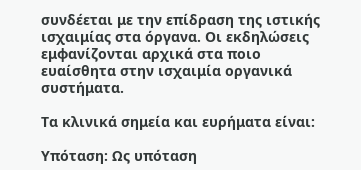συνδέεται με την επίδραση της ιστικής ισχαιμίας στα όργανα. Οι εκδηλώσεις εμφανίζονται αρχικά στα ποιο ευαίσθητα στην ισχαιμία οργανικά συστήματα.

Τα κλινικά σημεία και ευρήματα είναι:

Υπόταση: Ως υπόταση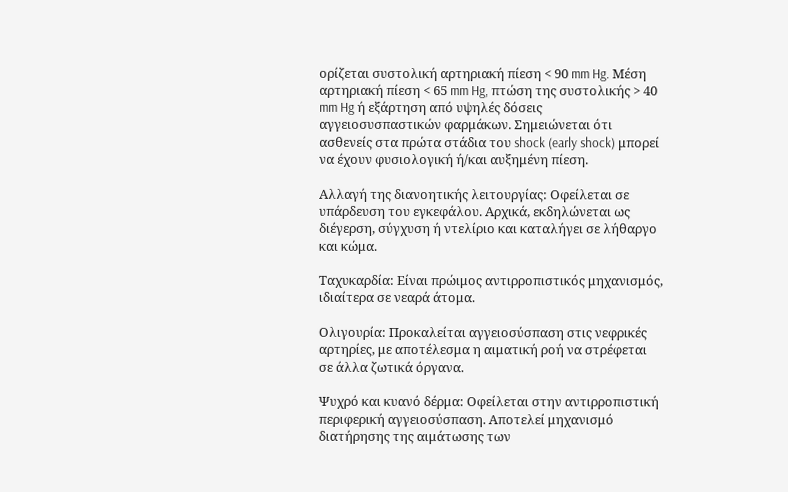ορίζεται συστολική αρτηριακή πίεση < 90 mm Hg. Μέση αρτηριακή πίεση < 65 mm Hg, πτώση της συστολικής > 40 mm Hg ή εξάρτηση από υψηλές δόσεις αγγειοσυσπαστικών φαρμάκων. Σημειώνεται ότι ασθενείς στα πρώτα στάδια του shock (early shock) μπορεί να έχουν φυσιολογική ή/και αυξημένη πίεση.

Αλλαγή της διανοητικής λειτουργίας: Οφείλεται σε υπάρδευση του εγκεφάλου. Αρχικά, εκδηλώνεται ως διέγερση, σύγχυση ή ντελίριο και καταλήγει σε λήθαργο και κώμα.

Ταχυκαρδία: Είναι πρώιμος αντιρροπιστικός μηχανισμός, ιδιαίτερα σε νεαρά άτομα.

Ολιγουρία: Προκαλείται αγγειοσύσπαση στις νεφρικές αρτηρίες, με αποτέλεσμα η αιματική ροή να στρέφεται σε άλλα ζωτικά όργανα.

Ψυχρό και κυανό δέρμα: Οφείλεται στην αντιρροπιστική περιφερική αγγειοσύσπαση. Αποτελεί μηχανισμό διατήρησης της αιμάτωσης των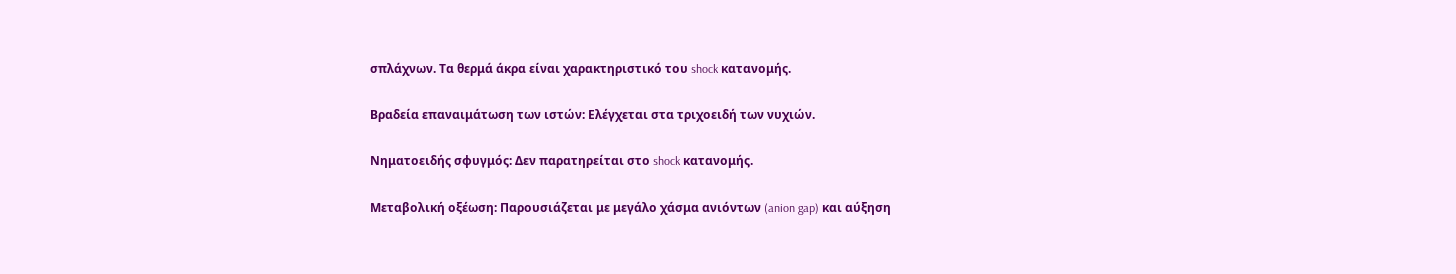σπλάχνων. Τα θερμά άκρα είναι χαρακτηριστικό του shock κατανομής.

Βραδεία επαναιμάτωση των ιστών: Ελέγχεται στα τριχοειδή των νυχιών.

Νηματοειδής σφυγμός: Δεν παρατηρείται στο shock κατανομής.

Μεταβολική οξέωση: Παρουσιάζεται με μεγάλο χάσμα ανιόντων (anion gap) και αύξηση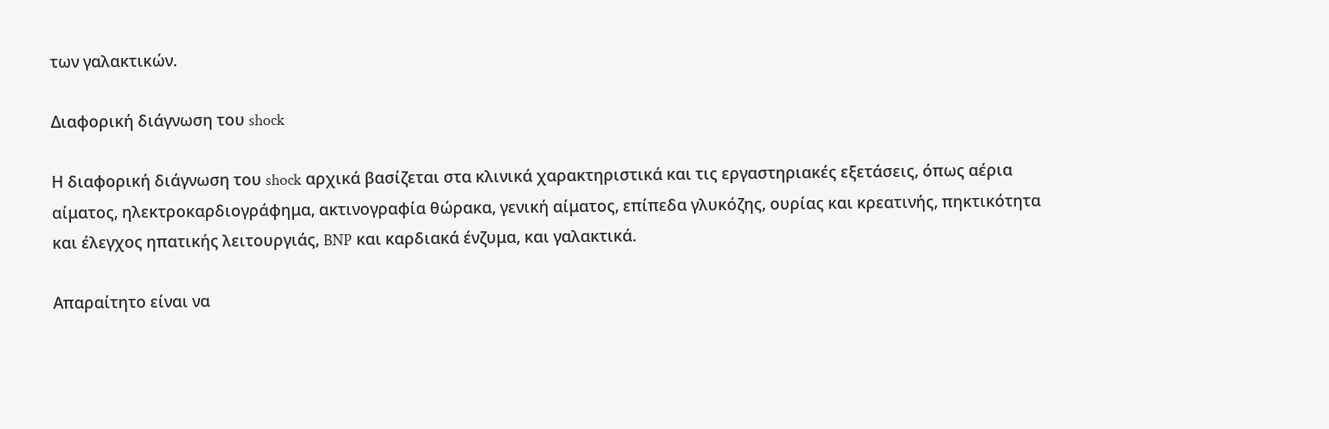των γαλακτικών.

Διαφορική διάγνωση του shock

Η διαφορική διάγνωση του shock αρχικά βασίζεται στα κλινικά χαρακτηριστικά και τις εργαστηριακές εξετάσεις, όπως αέρια αίματος, ηλεκτροκαρδιογράφημα, ακτινογραφία θώρακα, γενική αίματος, επίπεδα γλυκόζης, ουρίας και κρεατινής, πηκτικότητα και έλεγχος ηπατικής λειτουργιάς, BNP και καρδιακά ένζυμα, και γαλακτικά.

Απαραίτητο είναι να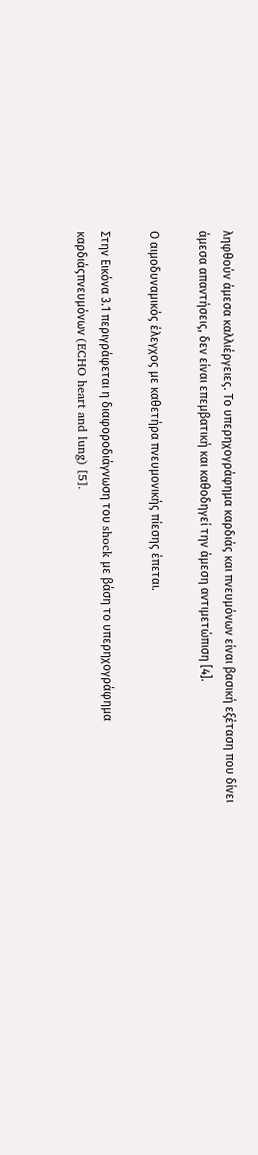ληφθούν άμεσα καλλιέργειες. Το υπερηχογράφημα καρδιάς και πνευμόνων είναι βασική εξέταση που δίνει άμεσα απαντήσεις, δεν είναι επεμβατική και καθοδηγεί την άμεση αντιμετώπιση [4].

Ο αιμοδυναμικός έλεγχος με καθετήρα πνευμονικής πίεσης έπεται.

Στην Εικόνα 3.1 περιγράφεται η διαφοροδιάγνωση του shock με βάση το υπερηχογράφημα καρδιάςπνευμόνων (ECHO heart and lung) [5].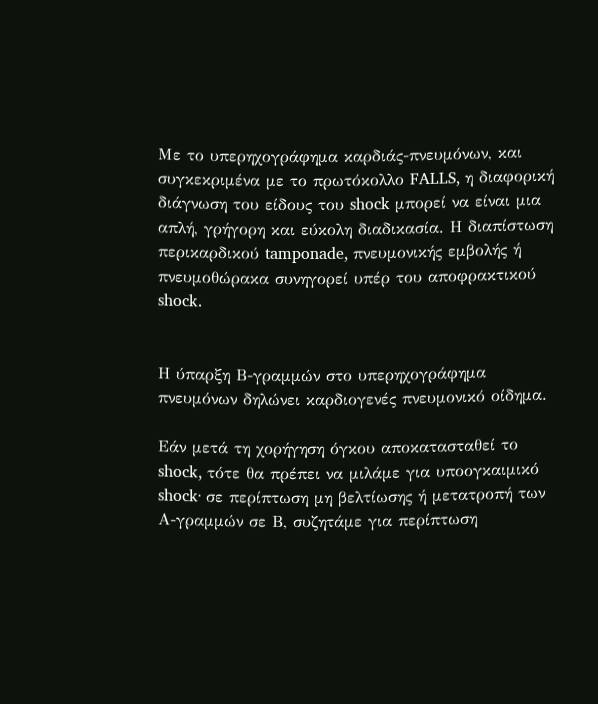Με το υπερηχογράφημα καρδιάς-πνευμόνων, και συγκεκριμένα με το πρωτόκολλο FALLS, η διαφορική διάγνωση του είδους του shock μπορεί να είναι μια απλή, γρήγορη και εύκολη διαδικασία. Η διαπίστωση περικαρδικού tamponade, πνευμονικής εμβολής ή πνευμοθώρακα συνηγορεί υπέρ του αποφρακτικού shock.


Η ύπαρξη Β-γραμμών στο υπερηχογράφημα πνευμόνων δηλώνει καρδιογενές πνευμονικό οίδημα.

Εάν μετά τη χορήγηση όγκου αποκατασταθεί το shock, τότε θα πρέπει να μιλάμε για υποογκαιμικό shock· σε περίπτωση μη βελτίωσης ή μετατροπή των Α-γραμμών σε Β, συζητάμε για περίπτωση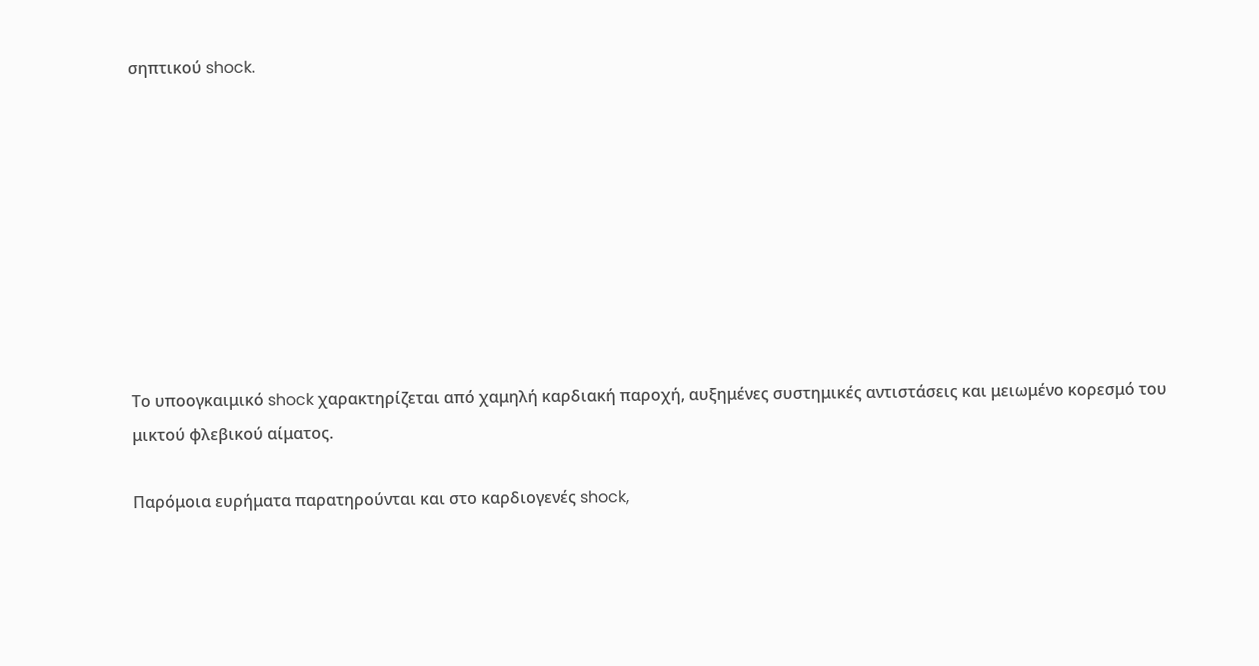σηπτικού shock.









Το υποογκαιμικό shock χαρακτηρίζεται από χαμηλή καρδιακή παροχή, αυξημένες συστημικές αντιστάσεις και μειωμένο κορεσμό του μικτού φλεβικού αίματος.

Παρόμοια ευρήματα παρατηρούνται και στο καρδιογενές shock,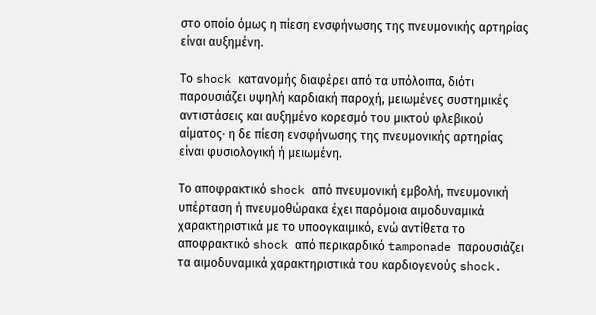στο οποίο όμως η πίεση ενσφήνωσης της πνευμονικής αρτηρίας είναι αυξημένη.

Το shock κατανομής διαφέρει από τα υπόλοιπα, διότι παρουσιάζει υψηλή καρδιακή παροχή, μειωμένες συστημικές αντιστάσεις και αυξημένο κορεσμό του μικτού φλεβικού αίματος· η δε πίεση ενσφήνωσης της πνευμονικής αρτηρίας είναι φυσιολογική ή μειωμένη.

Το αποφρακτικό shock από πνευμονική εμβολή, πνευμονική υπέρταση ή πνευμοθώρακα έχει παρόμοια αιμοδυναμικά χαρακτηριστικά με το υποογκαιμικό, ενώ αντίθετα το αποφρακτικό shock από περικαρδικό tamponade παρουσιάζει τα αιμοδυναμικά χαρακτηριστικά του καρδιογενούς shock.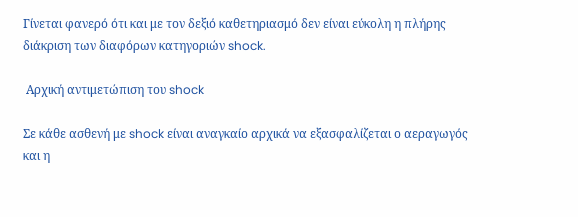Γίνεται φανερό ότι και με τον δεξιό καθετηριασμό δεν είναι εύκολη η πλήρης διάκριση των διαφόρων κατηγοριών shock.

 Αρχική αντιμετώπιση του shock

Σε κάθε ασθενή με shock είναι αναγκαίο αρχικά να εξασφαλίζεται ο αεραγωγός και η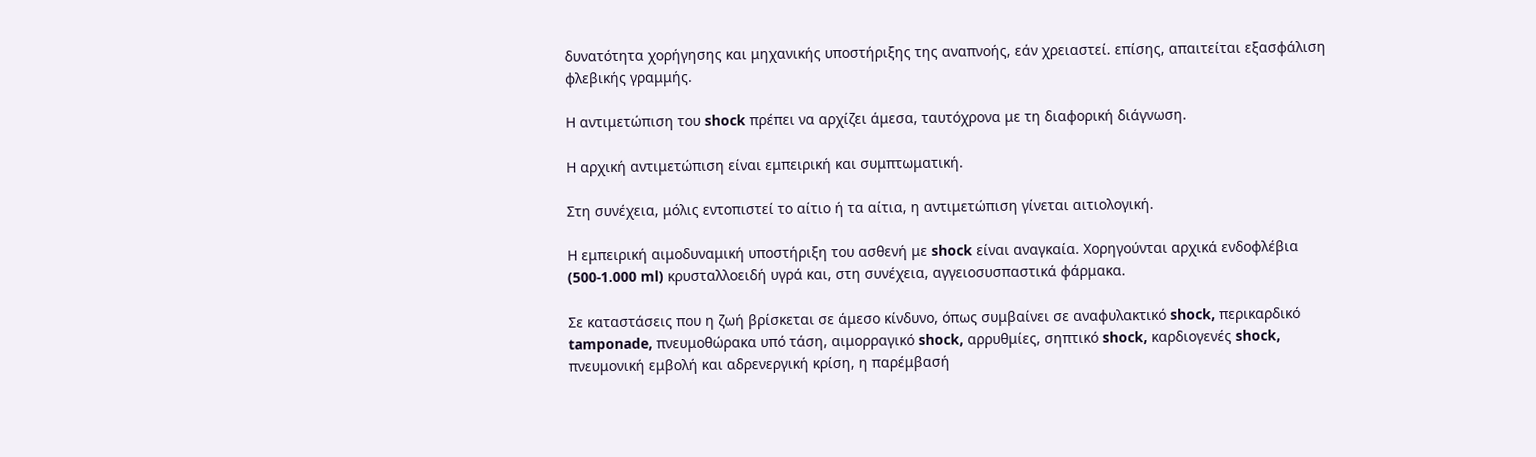δυνατότητα χορήγησης και μηχανικής υποστήριξης της αναπνοής, εάν χρειαστεί. επίσης, απαιτείται εξασφάλιση φλεβικής γραμμής.

Η αντιμετώπιση του shock πρέπει να αρχίζει άμεσα, ταυτόχρονα με τη διαφορική διάγνωση.

Η αρχική αντιμετώπιση είναι εμπειρική και συμπτωματική.

Στη συνέχεια, μόλις εντοπιστεί το αίτιο ή τα αίτια, η αντιμετώπιση γίνεται αιτιολογική.

Η εμπειρική αιμοδυναμική υποστήριξη του ασθενή με shock είναι αναγκαία. Χορηγούνται αρχικά ενδοφλέβια (500-1.000 ml) κρυσταλλοειδή υγρά και, στη συνέχεια, αγγειοσυσπαστικά φάρμακα.

Σε καταστάσεις που η ζωή βρίσκεται σε άμεσο κίνδυνο, όπως συμβαίνει σε αναφυλακτικό shock, περικαρδικό tamponade, πνευμοθώρακα υπό τάση, αιμορραγικό shock, αρρυθμίες, σηπτικό shock, καρδιογενές shock, πνευμονική εμβολή και αδρενεργική κρίση, η παρέμβασή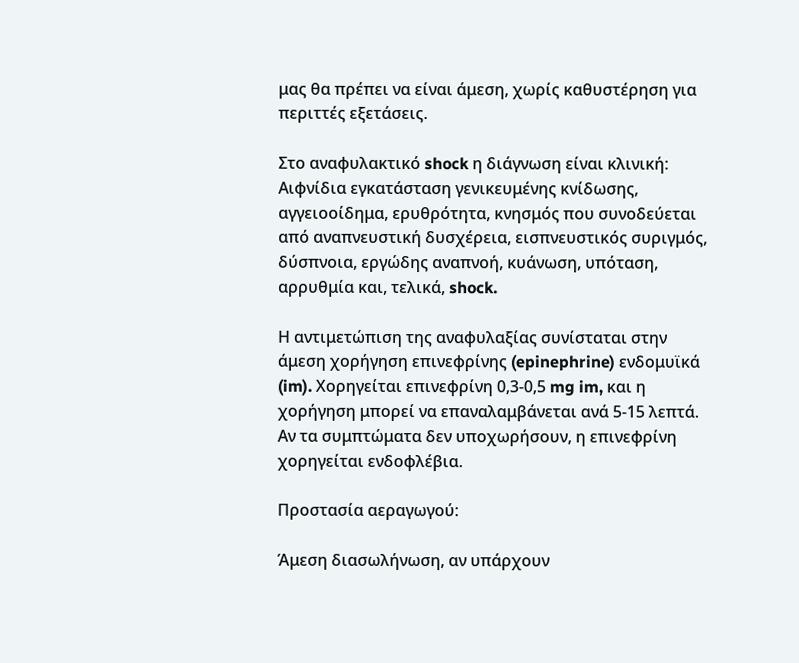μας θα πρέπει να είναι άμεση, χωρίς καθυστέρηση για περιττές εξετάσεις.

Στο αναφυλακτικό shock η διάγνωση είναι κλινική: Αιφνίδια εγκατάσταση γενικευμένης κνίδωσης, αγγειοοίδημα, ερυθρότητα, κνησμός που συνοδεύεται από αναπνευστική δυσχέρεια, εισπνευστικός συριγμός, δύσπνοια, εργώδης αναπνοή, κυάνωση, υπόταση, αρρυθμία και, τελικά, shock.

Η αντιμετώπιση της αναφυλαξίας συνίσταται στην άμεση χορήγηση επινεφρίνης (epinephrine) ενδομυϊκά (im). Χορηγείται επινεφρίνη 0,3-0,5 mg im, και η χορήγηση μπορεί να επαναλαμβάνεται ανά 5-15 λεπτά. Αν τα συμπτώματα δεν υποχωρήσουν, η επινεφρίνη χορηγείται ενδοφλέβια.

Προστασία αεραγωγού:

Άμεση διασωλήνωση, αν υπάρχουν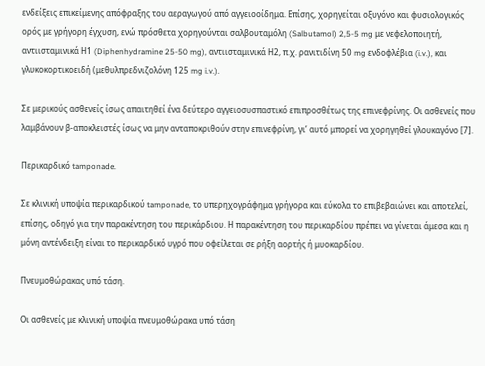ενδείξεις επικείμενης απόφραξης του αεραγωγού από αγγειοοίδημα. Επίσης, χορηγείται οξυγόνο και φυσιολογικός ορός με γρήγορη έγχυση, ενώ πρόσθετα χορηγούνται σαλβουταμόλη (Salbutamol) 2,5-5 mg με νεφελοποιητή, αντιισταμινικά Η1 (Diphenhydramine 25-50 mg), αντιισταμινικά Η2, π.χ. ρανιτιδίνη 50 mg ενδοφλέβια (i.v.), και γλυκοκορτικοειδή (μεθυλπρεδνιζολόνη 125 mg i.v.).

Σε μερικούς ασθενείς ίσως απαιτηθεί ένα δεύτερο αγγειοσυσπαστικό επιπροσθέτως της επινεφρίνης. Οι ασθενείς που λαμβάνουν β-αποκλειστές ίσως να μην ανταποκριθούν στην επινεφρίνη, γι’ αυτό μπορεί να χορηγηθεί γλουκαγόνο [7].

Περικαρδικό tamponade.

Σε κλινική υποψία περικαρδικού tamponade, το υπερηχογράφημα γρήγορα και εύκολα το επιβεβαιώνει και αποτελεί, επίσης, οδηγό για την παρακέντηση του περικάρδιου. Η παρακέντηση του περικαρδίου πρέπει να γίνεται άμεσα και η μόνη αντένδειξη είναι το περικαρδικό υγρό που οφείλεται σε ρήξη αορτής ή μυοκαρδίου.

Πνευμοθώρακας υπό τάση.

Οι ασθενείς με κλινική υποψία πνευμοθώρακα υπό τάση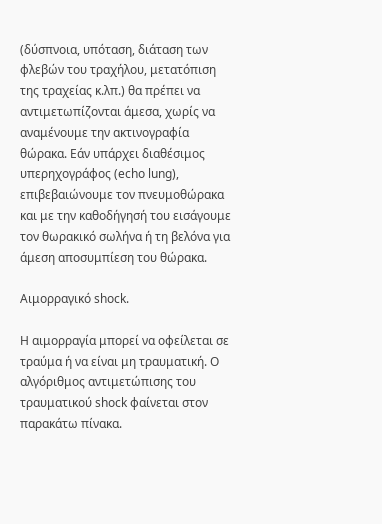(δύσπνοια, υπόταση, διάταση των φλεβών του τραχήλου, μετατόπιση της τραχείας κ.λπ.) θα πρέπει να αντιμετωπίζονται άμεσα, χωρίς να αναμένουμε την ακτινογραφία θώρακα. Εάν υπάρχει διαθέσιμος υπερηχογράφος (echo lung), επιβεβαιώνουμε τον πνευμοθώρακα και με την καθοδήγησή του εισάγουμε τον θωρακικό σωλήνα ή τη βελόνα για άμεση αποσυμπίεση του θώρακα.

Αιμορραγικό shock.

Η αιμορραγία μπορεί να οφείλεται σε τραύμα ή να είναι μη τραυματική. Ο αλγόριθμος αντιμετώπισης του τραυματικού shock φαίνεται στον παρακάτω πίνακα.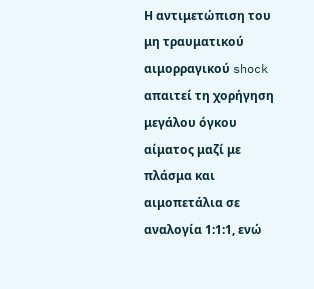Η αντιμετώπιση του μη τραυματικού αιμορραγικού shock απαιτεί τη χορήγηση μεγάλου όγκου αίματος μαζί με πλάσμα και αιμοπετάλια σε αναλογία 1:1:1, ενώ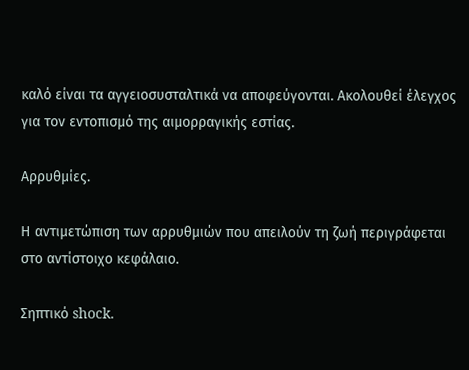καλό είναι τα αγγειοσυσταλτικά να αποφεύγονται. Ακολουθεί έλεγχος για τον εντοπισμό της αιμορραγικής εστίας.

Αρρυθμίες.

Η αντιμετώπιση των αρρυθμιών που απειλούν τη ζωή περιγράφεται στο αντίστοιχο κεφάλαιο.

Σηπτικό shock.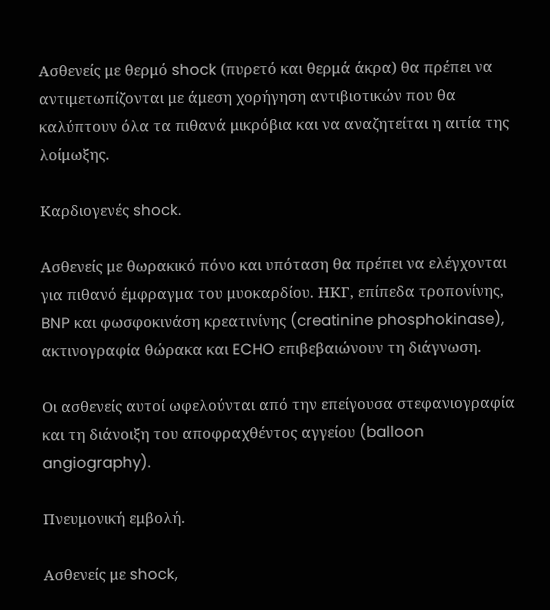Ασθενείς με θερμό shock (πυρετό και θερμά άκρα) θα πρέπει να αντιμετωπίζονται με άμεση χορήγηση αντιβιοτικών που θα καλύπτουν όλα τα πιθανά μικρόβια και να αναζητείται η αιτία της λοίμωξης.

Καρδιογενές shock.

Ασθενείς με θωρακικό πόνο και υπόταση θα πρέπει να ελέγχονται για πιθανό έμφραγμα του μυοκαρδίου. ΗΚΓ, επίπεδα τροπονίνης, BNP και φωσφοκινάση κρεατινίνης (creatinine phosphokinase), ακτινογραφία θώρακα και ECHO επιβεβαιώνουν τη διάγνωση.

Οι ασθενείς αυτοί ωφελούνται από την επείγουσα στεφανιογραφία και τη διάνοιξη του αποφραχθέντος αγγείου (balloon angiography).

Πνευμονική εμβολή.

Ασθενείς με shock,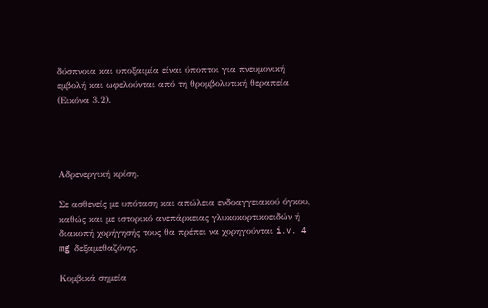δύσπνοια και υποξαιμία είναι ύποπτοι για πνευμονική εμβολή και ωφελούνται από τη θρομβολυτική θεραπεία (Εικόνα 3.2).




Αδρενεργική κρίση.

Σε ασθενείς με υπόταση και απώλεια ενδοαγγειακού όγκου, καθώς και με ιστορικό ανεπάρκειας γλυκοκορτικοειδών ή διακοπή χορήγησής τους θα πρέπει να χορηγούνται i.v. 4 mg δεξαμεθαζόνης.

Κομβικά σημεία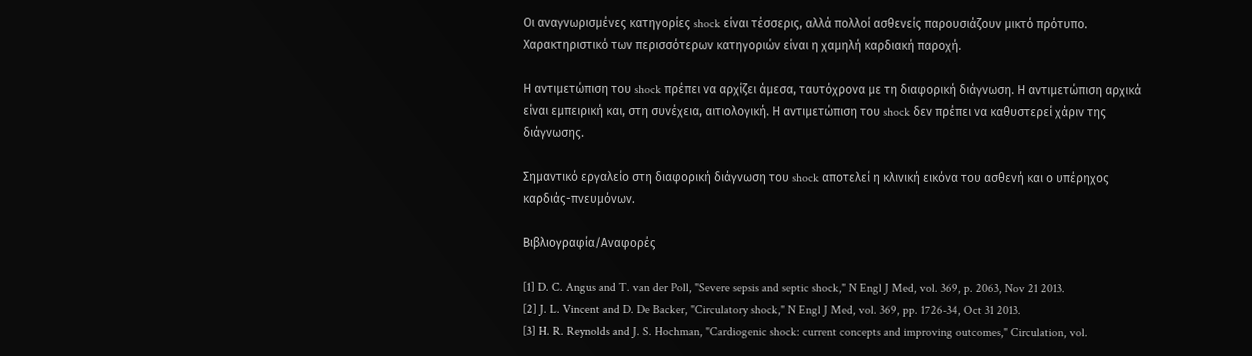Οι αναγνωρισμένες κατηγορίες shock είναι τέσσερις, αλλά πολλοί ασθενείς παρουσιάζουν μικτό πρότυπο. Χαρακτηριστικό των περισσότερων κατηγοριών είναι η χαμηλή καρδιακή παροχή.

Η αντιμετώπιση του shock πρέπει να αρχίζει άμεσα, ταυτόχρονα με τη διαφορική διάγνωση. Η αντιμετώπιση αρχικά είναι εμπειρική και, στη συνέχεια, αιτιολογική. Η αντιμετώπιση του shock δεν πρέπει να καθυστερεί χάριν της διάγνωσης.

Σημαντικό εργαλείο στη διαφορική διάγνωση του shock αποτελεί η κλινική εικόνα του ασθενή και ο υπέρηχος καρδιάς-πνευμόνων.

Βιβλιογραφία/Αναφορές

[1] D. C. Angus and T. van der Poll, "Severe sepsis and septic shock," N Engl J Med, vol. 369, p. 2063, Nov 21 2013.
[2] J. L. Vincent and D. De Backer, "Circulatory shock," N Engl J Med, vol. 369, pp. 1726-34, Oct 31 2013.
[3] H. R. Reynolds and J. S. Hochman, "Cardiogenic shock: current concepts and improving outcomes," Circulation, vol.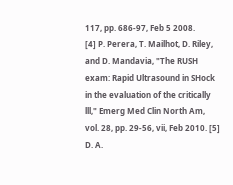117, pp. 686-97, Feb 5 2008.
[4] P. Perera, T. Mailhot, D. Riley, and D. Mandavia, "The RUSH exam: Rapid Ultrasound in SHock in the evaluation of the critically lll," Emerg Med Clin North Am, vol. 28, pp. 29-56, vii, Feb 2010. [5] D. A.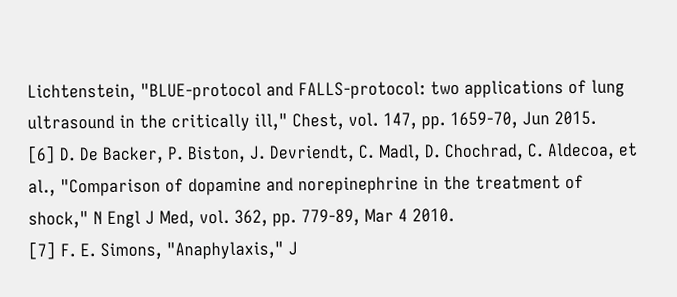Lichtenstein, "BLUE-protocol and FALLS-protocol: two applications of lung ultrasound in the critically ill," Chest, vol. 147, pp. 1659-70, Jun 2015.
[6] D. De Backer, P. Biston, J. Devriendt, C. Madl, D. Chochrad, C. Aldecoa, et al., "Comparison of dopamine and norepinephrine in the treatment of shock," N Engl J Med, vol. 362, pp. 779-89, Mar 4 2010.
[7] F. E. Simons, "Anaphylaxis," J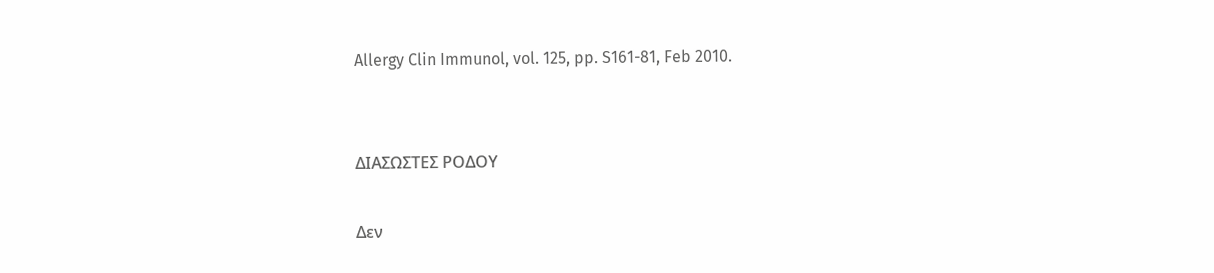Allergy Clin Immunol, vol. 125, pp. S161-81, Feb 2010.


ΔΙΑΣΩΣΤΕΣ ΡΟΔΟΥ

Δεν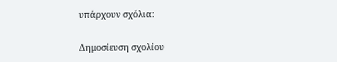υπάρχουν σχόλια:

Δημοσίευση σχολίου